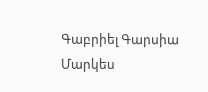Գաբրիել Գարսիա Մարկես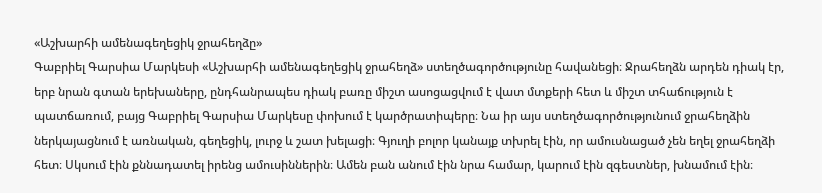«Աշխարհի ամենագեղեցիկ ջրահեղձը»
Գաբրիել Գարսիա Մարկեսի «Աշխարհի ամենագեղեցիկ ջրահեղձ» ստեղծագործությունը հավանեցի։ Ջրահեղձն արդեն դիակ էր, երբ նրան գտան երեխաները, ընդհանրապես դիակ բառը միշտ ասոցացվում է վատ մտքերի հետ և միշտ տհաճություն է պատճառում, բայց Գաբրիել Գարսիա Մարկեսը փոխում է կարծրատիպերը։ Նա իր այս ստեղծագործությունում ջրահեղձին ներկայացնում է առնական, գեղեցիկ, լուրջ և շատ խելացի։ Գյուղի բոլոր կանայք տխրել էին, որ ամուսնացած չեն եղել ջրահեղձի հետ։ Սկսում էին քննադատել իրենց ամուսիններին։ Ամեն բան անում էին նրա համար, կարում էին զգեստներ, խնամում էին։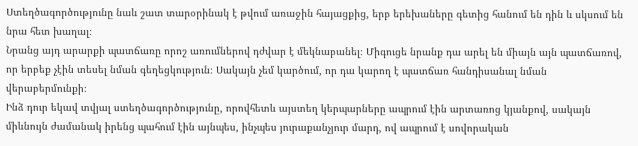Ստեղծագործությունը նաև շատ տարօրինակ է թվում առաջին հայացքից, երբ երեխաները գետից հանում են դին և սկսում են նրա հետ խաղալ։
Նրանց այդ արարքի պատճառը որոշ առումներով դժվար է մեկնաբանել։ Միգուցե նրանք դա արել են միայն այն պատճառով, որ երբեք չէին տեսել նման գեղեցկություն։ Սակայն չեմ կարծում, որ դա կարող է պատճառ հանդիսանալ նման վերաբերմունքի։
Ինձ դուր եկավ տվյալ ստեղծագործությունը, որովհետև այստեղ կերպարները ապրում էին արտառոց կյանքով, սակայն միևնույն ժամանակ իրենց պահում էին այնպես, ինչպես յուրաքանչյուր մարդ, ով ապրում է սովորական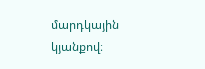մարդկային կյանքով։